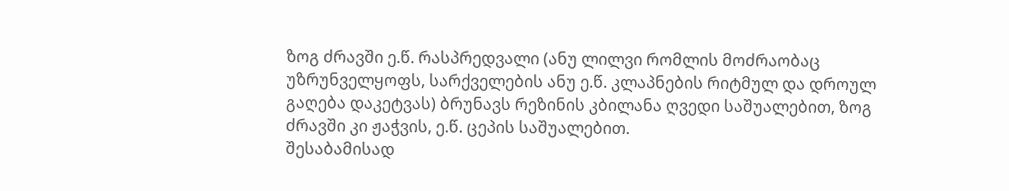ზოგ ძრავში ე.წ. რასპრედვალი (ანუ ლილვი რომლის მოძრაობაც უზრუნველყოფს, სარქველების ანუ ე.წ. კლაპნების რიტმულ და დროულ გაღება დაკეტვას) ბრუნავს რეზინის კბილანა ღვედი საშუალებით, ზოგ ძრავში კი ჟაჭვის, ე.წ. ცეპის საშუალებით.
შესაბამისად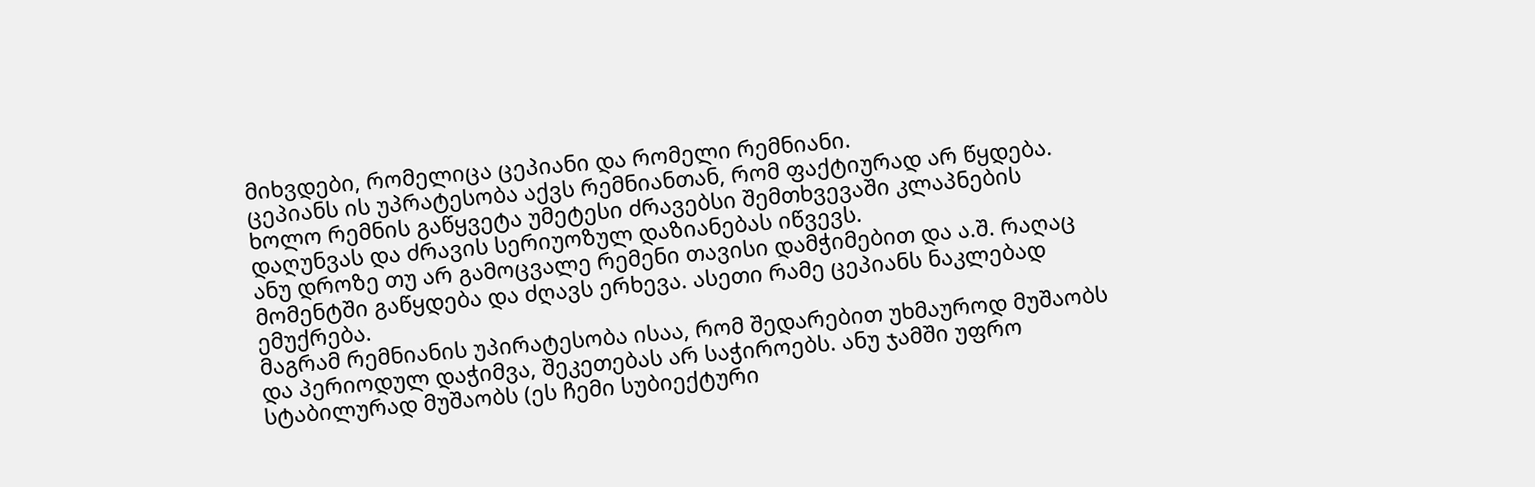მიხვდები, რომელიცა ცეპიანი და რომელი რემნიანი.
ცეპიანს ის უპრატესობა აქვს რემნიანთან, რომ ფაქტიურად არ წყდება. ხოლო რემნის გაწყვეტა უმეტესი ძრავებსი შემთხვევაში კლაპნების დაღუნვას და ძრავის სერიუოზულ დაზიანებას იწვევს.
ანუ დროზე თუ არ გამოცვალე რემენი თავისი დამჭიმებით და ა.შ. რაღაც მომენტში გაწყდება და ძღავს ერხევა. ასეთი რამე ცეპიანს ნაკლებად ემუქრება.
მაგრამ რემნიანის უპირატესობა ისაა, რომ შედარებით უხმაუროდ მუშაობს და პერიოდულ დაჭიმვა, შეკეთებას არ საჭიროებს. ანუ ჯამში უფრო სტაბილურად მუშაობს (ეს ჩემი სუბიექტური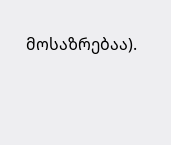მოსაზრებაა).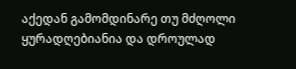აქედან გამომდინარე თუ მძღოლი ყურადღებიანია და დროულად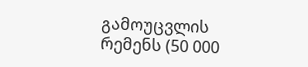გამოუცვლის რემენს (50 000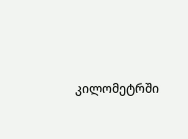კილომეტრში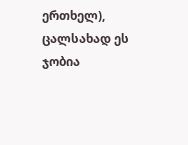ერთხელ), ცალსახად ეს ჯობია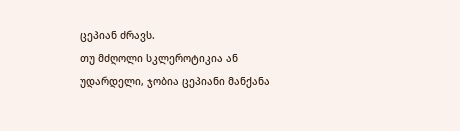ცეპიან ძრავს.
თუ მძღოლი სკლეროტიკია ან უდარდელი, ჯობია ცეპიანი მანქანა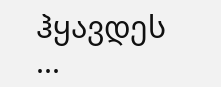ჰყავდეს ...